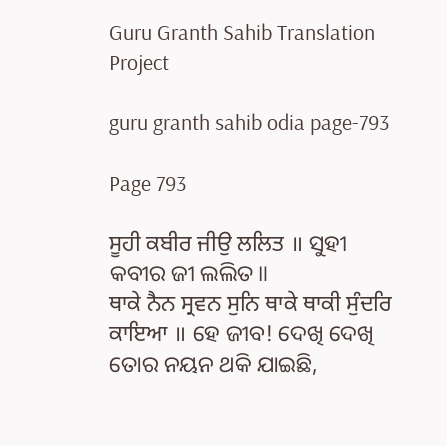Guru Granth Sahib Translation Project

guru granth sahib odia page-793

Page 793

ਸੂਹੀ ਕਬੀਰ ਜੀਉ ਲਲਿਤ ॥ ସୁହୀ କବୀର ଜୀ ଲଲିତ॥
ਥਾਕੇ ਨੈਨ ਸ੍ਰਵਨ ਸੁਨਿ ਥਾਕੇ ਥਾਕੀ ਸੁੰਦਰਿ ਕਾਇਆ ॥ ହେ ଜୀବ! ଦେଖି ଦେଖି ତୋର ନୟନ ଥକି ଯାଇଛି,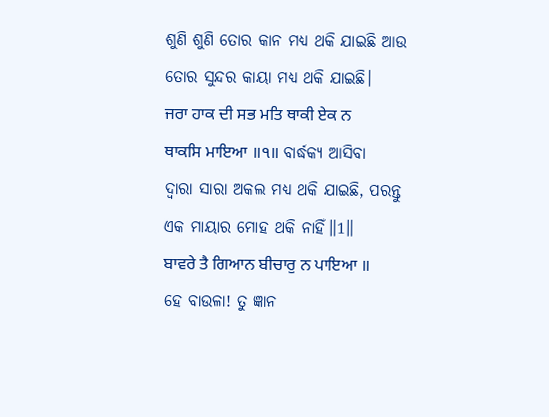ଶୁଣି ଶୁଣି ତୋର କାନ ମଧ୍ୟ ଥକି ଯାଇଛି ଆଉ ତୋର ସୁନ୍ଦର କାୟା ମଧ୍ୟ ଥକି ଯାଇଛି।
ਜਰਾ ਹਾਕ ਦੀ ਸਭ ਮਤਿ ਥਾਕੀ ਏਕ ਨ ਥਾਕਸਿ ਮਾਇਆ ॥੧॥ ବାର୍ଦ୍ଧକ୍ୟ ଆସିବା ଦ୍ଵାରା ସାରା ଅକଲ ମଧ୍ୟ ଥକି ଯାଇଛି, ପରନ୍ତୁ ଏକ ମାୟାର ମୋହ ଥକି ନାହିଁ॥1॥
ਬਾਵਰੇ ਤੈ ਗਿਆਨ ਬੀਚਾਰੁ ਨ ਪਾਇਆ ॥ ହେ ବାଉଳା! ତୁ ଜ୍ଞାନ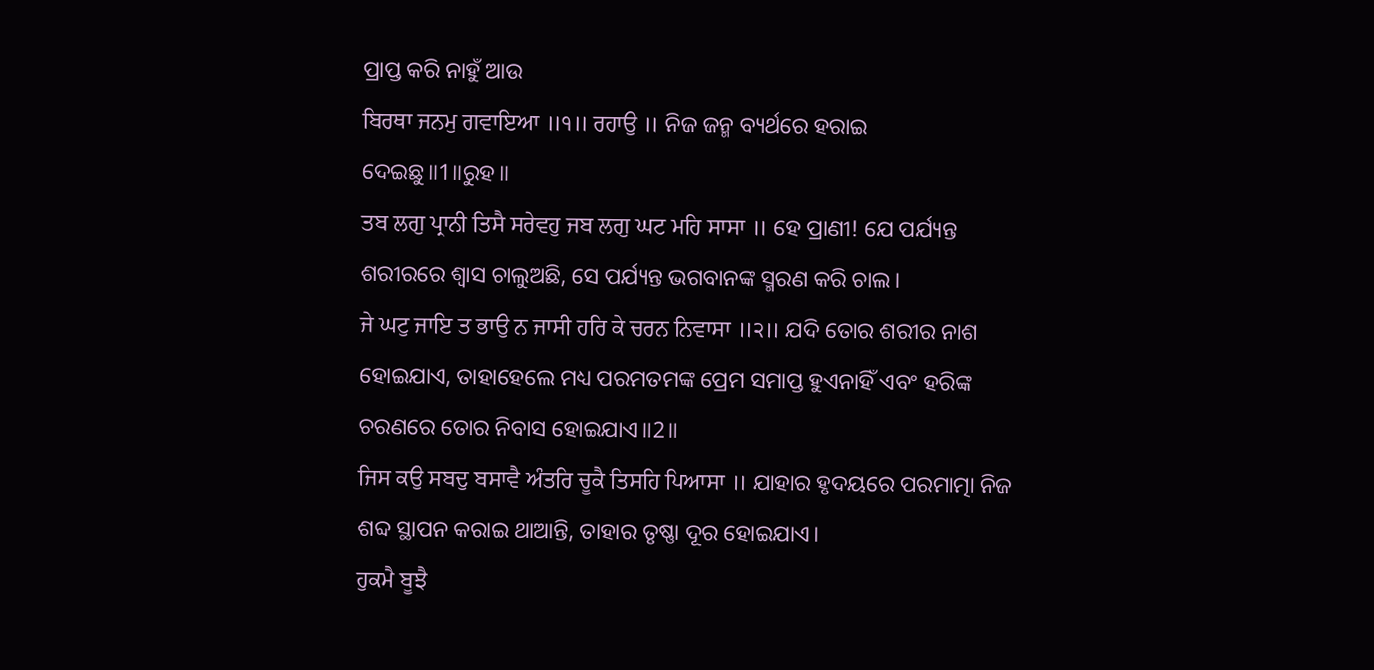ପ୍ରାପ୍ତ କରି ନାହୁଁ ଆଉ
ਬਿਰਥਾ ਜਨਮੁ ਗਵਾਇਆ ॥੧॥ ਰਹਾਉ ॥ ନିଜ ଜନ୍ମ ବ୍ୟର୍ଥରେ ହରାଇ ଦେଇଛୁ॥1॥ରୁହ॥
ਤਬ ਲਗੁ ਪ੍ਰਾਨੀ ਤਿਸੈ ਸਰੇਵਹੁ ਜਬ ਲਗੁ ਘਟ ਮਹਿ ਸਾਸਾ ॥ ହେ ପ୍ରାଣୀ! ଯେ ପର୍ଯ୍ୟନ୍ତ ଶରୀରରେ ଶ୍ଵାସ ଚାଲୁଅଛି, ସେ ପର୍ଯ୍ୟନ୍ତ ଭଗବାନଙ୍କ ସ୍ମରଣ କରି ଚାଲ।
ਜੇ ਘਟੁ ਜਾਇ ਤ ਭਾਉ ਨ ਜਾਸੀ ਹਰਿ ਕੇ ਚਰਨ ਨਿਵਾਸਾ ॥੨॥ ଯଦି ତୋର ଶରୀର ନାଶ ହୋଇଯାଏ, ତାହାହେଲେ ମଧ୍ୟ ପରମତମଙ୍କ ପ୍ରେମ ସମାପ୍ତ ହୁଏନାହିଁ ଏବଂ ହରିଙ୍କ ଚରଣରେ ତୋର ନିବାସ ହୋଇଯାଏ॥2॥
ਜਿਸ ਕਉ ਸਬਦੁ ਬਸਾਵੈ ਅੰਤਰਿ ਚੂਕੈ ਤਿਸਹਿ ਪਿਆਸਾ ॥ ଯାହାର ହୃଦୟରେ ପରମାତ୍ମା ନିଜ ଶବ୍ଦ ସ୍ଥାପନ କରାଇ ଥାଆନ୍ତି, ତାହାର ତୃଷ୍ଣା ଦୂର ହୋଇଯାଏ।
ਹੁਕਮੈ ਬੂਝੈ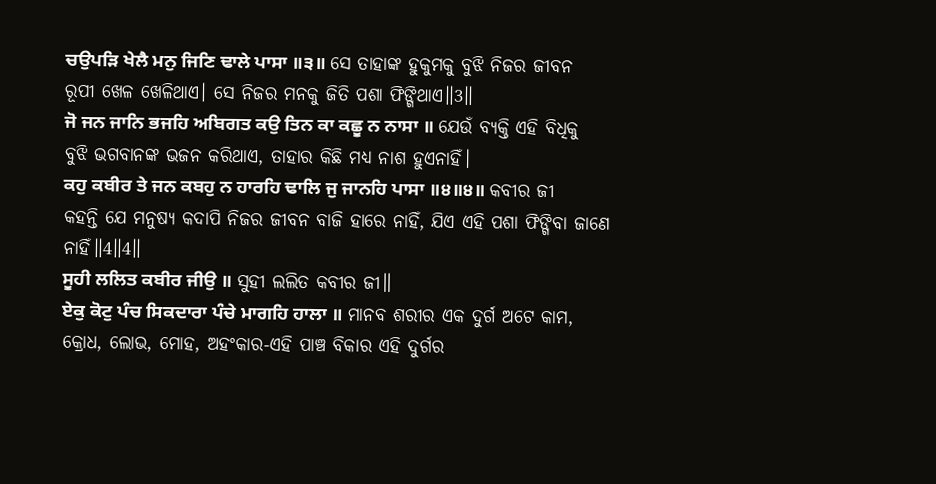ਚਉਪੜਿ ਖੇਲੈ ਮਨੁ ਜਿਣਿ ਢਾਲੇ ਪਾਸਾ ॥੩॥ ସେ ତାହାଙ୍କ ହୁକୁମକୁ ବୁଝି ନିଜର ଜୀବନ ରୂପୀ ଖେଳ ଖେଳିଥାଏ। ସେ ନିଜର ମନକୁ ଜିତି ପଶା ଫିଙ୍ଗିଥାଏ॥3॥
ਜੋ ਜਨ ਜਾਨਿ ਭਜਹਿ ਅਬਿਗਤ ਕਉ ਤਿਨ ਕਾ ਕਛੂ ਨ ਨਾਸਾ ॥ ଯେଉଁ ବ୍ୟକ୍ତି ଏହି ବିଧିକୁ ବୁଝି ଭଗବାନଙ୍କ ଭଜନ କରିଥାଏ, ତାହାର କିଛି ମଧ୍ୟ ନାଶ ହୁଏନାହିଁ।
ਕਹੁ ਕਬੀਰ ਤੇ ਜਨ ਕਬਹੁ ਨ ਹਾਰਹਿ ਢਾਲਿ ਜੁ ਜਾਨਹਿ ਪਾਸਾ ॥੪॥੪॥ କବୀର ଜୀ କହନ୍ତି ଯେ ମନୁଷ୍ୟ କଦାପି ନିଜର ଜୀବନ ବାଜି ହାରେ ନାହିଁ, ଯିଏ ଏହି ପଶା ଫିଙ୍ଗିବା ଜାଣେ ନାହିଁ॥4॥4॥
ਸੂਹੀ ਲਲਿਤ ਕਬੀਰ ਜੀਉ ॥ ସୁହୀ ଲଲିତ କବୀର ଜୀ॥
ਏਕੁ ਕੋਟੁ ਪੰਚ ਸਿਕਦਾਰਾ ਪੰਚੇ ਮਾਗਹਿ ਹਾਲਾ ॥ ମାନବ ଶରୀର ଏକ ଦୁର୍ଗ ଅଟେ କାମ, କ୍ରୋଧ, ଲୋଭ, ମୋହ, ଅହଂକାର-ଏହି ପାଞ୍ଚ ବିକାର ଏହି ଦୁର୍ଗର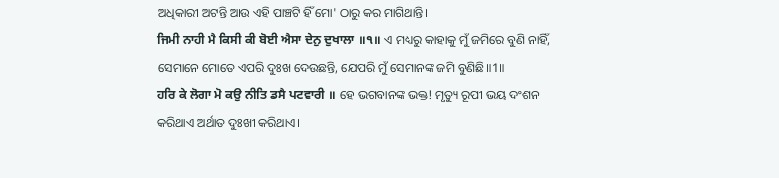ଅଧିକାରୀ ଅଟନ୍ତି ଆଉ ଏହି ପାଞ୍ଚଟି ହିଁ ମୋ' ଠାରୁ କର ମାଗିଥାନ୍ତି।
ਜਿਮੀ ਨਾਹੀ ਮੈ ਕਿਸੀ ਕੀ ਬੋਈ ਐਸਾ ਦੇਨੁ ਦੁਖਾਲਾ ॥੧॥ ଏ ମଧ୍ୟରୁ କାହାକୁ ମୁଁ ଜମିରେ ବୁଣି ନାହିଁ, ସେମାନେ ମୋତେ ଏପରି ଦୁଃଖ ଦେଉଛନ୍ତି, ଯେପରି ମୁଁ ସେମାନଙ୍କ ଜମି ବୁଣିଛି॥1॥
ਹਰਿ ਕੇ ਲੋਗਾ ਮੋ ਕਉ ਨੀਤਿ ਡਸੈ ਪਟਵਾਰੀ ॥ ହେ ଭଗବାନଙ୍କ ଭକ୍ତ! ମୃତ୍ୟୁ ରୂପୀ ଭୟ ଦଂଶନ କରିଥାଏ ଅର୍ଥାତ ଦୁଃଖୀ କରିଥାଏ।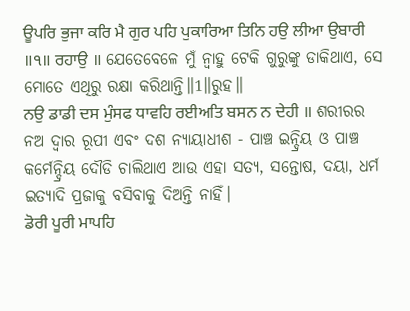ਊਪਰਿ ਭੁਜਾ ਕਰਿ ਮੈ ਗੁਰ ਪਹਿ ਪੁਕਾਰਿਆ ਤਿਨਿ ਹਉ ਲੀਆ ਉਬਾਰੀ ॥੧॥ ਰਹਾਉ ॥ ଯେତେବେଳେ ମୁଁ ନ୍ବାହୁ ଟେକି ଗୁରୁଙ୍କୁ ଡାକିଥାଏ, ସେ ମୋତେ ଏଥିରୁ ରକ୍ଷା କରିଥାନ୍ତି॥1॥ରୁହ॥
ਨਉ ਡਾਡੀ ਦਸ ਮੁੰਸਫ ਧਾਵਹਿ ਰਈਅਤਿ ਬਸਨ ਨ ਦੇਹੀ ॥ ଶରୀରର ନଅ ଦ୍ଵାର ରୂପୀ ଏବଂ ଦଶ ନ୍ୟାୟାଧୀଶ - ପାଞ୍ଚ ଇନ୍ଦ୍ରିୟ ଓ ପାଞ୍ଚ କର୍ମେନ୍ଦ୍ରିୟ ଦୌଡି ଚାଲିଥାଏ ଆଉ ଏହା ସତ୍ୟ, ସନ୍ତୋଷ, ଦୟା, ଧର୍ମ ଇତ୍ୟାଦି ପ୍ରଜାକୁ ବସିବାକୁ ଦିଅନ୍ତି ନାହିଁ।
ਡੋਰੀ ਪੂਰੀ ਮਾਪਹਿ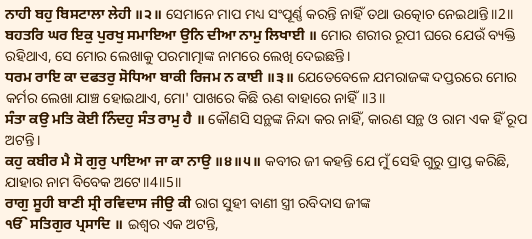ਨਾਹੀ ਬਹੁ ਬਿਸਟਾਲਾ ਲੇਹੀ ॥੨॥ ସେମାନେ ମାପ ମଧ୍ୟ ସଂପୂର୍ଣ୍ଣ କରନ୍ତି ନାହିଁ ତଥା ଉତ୍କୋଚ ନେଇଥାନ୍ତି॥2॥
ਬਹਤਰਿ ਘਰ ਇਕੁ ਪੁਰਖੁ ਸਮਾਇਆ ਉਨਿ ਦੀਆ ਨਾਮੁ ਲਿਖਾਈ ॥ ମୋର ଶରୀର ରୂପୀ ଘରେ ଯେଉଁ ବ୍ୟକ୍ତି ରହିଥାଏ, ସେ ମୋର ଲେଖାକୁ ପରମାତ୍ମାଙ୍କ ନାମରେ ଲେଖି ଦେଇଛନ୍ତି।
ਧਰਮ ਰਾਇ ਕਾ ਦਫਤਰੁ ਸੋਧਿਆ ਬਾਕੀ ਰਿਜਮ ਨ ਕਾਈ ॥੩॥ ଯେତେବେଳେ ଯମରାଜଙ୍କ ଦପ୍ତରରେ ମୋର କର୍ମର ଲେଖା ଯାଞ୍ଚ ହୋଇଥାଏ, ମୋ' ପାଖରେ କିଛି ଋଣ ବାହାରେ ନାହିଁ॥3॥
ਸੰਤਾ ਕਉ ਮਤਿ ਕੋਈ ਨਿੰਦਹੁ ਸੰਤ ਰਾਮੁ ਹੈ ॥ କୌଣସି ସନ୍ଥଙ୍କ ନିନ୍ଦା କର ନାହିଁ, କାରଣ ସନ୍ଥ ଓ ରାମ ଏକ ହିଁ ରୂପ ଅଟନ୍ତି।
ਕਹੁ ਕਬੀਰ ਮੈ ਸੋ ਗੁਰੁ ਪਾਇਆ ਜਾ ਕਾ ਨਾਉ ॥੪॥੫॥ କବୀର ଜୀ କହନ୍ତି ଯେ ମୁଁ ସେହି ଗୁରୁ ପ୍ରାପ୍ତ କରିଛି, ଯାହାର ନାମ ବିବେକ ଅଟେ॥4॥5॥
ਰਾਗੁ ਸੂਹੀ ਬਾਣੀ ਸ੍ਰੀ ਰਵਿਦਾਸ ਜੀਉ ਕੀ ରାଗ ସୁହୀ ବାଣୀ ସ୍ତ୍ରୀ ରବିଦାସ ଜୀଙ୍କ
ੴ ਸਤਿਗੁਰ ਪ੍ਰਸਾਦਿ ॥ ଇଶ୍ଵର ଏକ ଅଟନ୍ତି,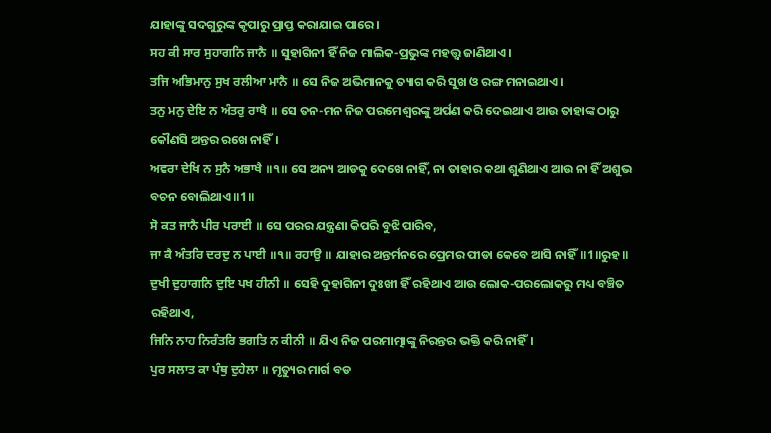ଯାହାଙ୍କୁ ସଦଗୁରୁଙ୍କ କୃପାରୁ ପ୍ରାପ୍ତ କରାଯାଇ ପାରେ।
ਸਹ ਕੀ ਸਾਰ ਸੁਹਾਗਨਿ ਜਾਨੈ ॥ ସୁହାଗିନୀ ହିଁ ନିଜ ମାଲିକ-ପ୍ରଭୁଙ୍କ ମହତ୍ତ୍ଵ ଜାଣିଥାଏ।
ਤਜਿ ਅਭਿਮਾਨੁ ਸੁਖ ਰਲੀਆ ਮਾਨੈ ॥ ସେ ନିଜ ଅଭିମାନକୁ ତ୍ୟାଗ କରି ସୁଖ ଓ ରଙ୍ଗ ମନାଇଥାଏ।
ਤਨੁ ਮਨੁ ਦੇਇ ਨ ਅੰਤਰੁ ਰਾਖੈ ॥ ସେ ତନ-ମନ ନିଜ ପରମେଶ୍ଵରଙ୍କୁ ଅର୍ପଣ କରି ଦେଇଥାଏ ଆଉ ତାହାଙ୍କ ଠାରୁ କୌଣସି ଅନ୍ତର ରଖେ ନାହିଁ।
ਅਵਰਾ ਦੇਖਿ ਨ ਸੁਨੈ ਅਭਾਖੈ ॥੧॥ ସେ ଅନ୍ୟ ଆଡକୁ ଦେଖେ ନାହିଁ, ନା ତାହାର କଥା ଶୁଣିଥାଏ ଆଉ ନା ହିଁ ଅଶୁଭ ବଚନ ବୋଲିଥାଏ॥1॥
ਸੋ ਕਤ ਜਾਨੈ ਪੀਰ ਪਰਾਈ ॥ ସେ ପରର ଯନ୍ତ୍ରଣା କିପରି ବୁଝି ପାରିବ,
ਜਾ ਕੈ ਅੰਤਰਿ ਦਰਦੁ ਨ ਪਾਈ ॥੧॥ ਰਹਾਉ ॥ ଯାହାର ଅନ୍ତର୍ମନରେ ପ୍ରେମର ପୀଡା କେବେ ଆସି ନାହିଁ॥1॥ରୁହ॥
ਦੁਖੀ ਦੁਹਾਗਨਿ ਦੁਇ ਪਖ ਹੀਨੀ ॥ ସେହି ଦୁହାଗିନୀ ଦୁଃଖୀ ହିଁ ରହିଥାଏ ଆଉ ଲୋକ-ପରଲୋକରୁ ମଧ୍ୟ ବଞ୍ଚିତ ରହିଥାଏ,
ਜਿਨਿ ਨਾਹ ਨਿਰੰਤਰਿ ਭਗਤਿ ਨ ਕੀਨੀ ॥ ଯିଏ ନିଜ ପରମାତ୍ମାଙ୍କୁ ନିରନ୍ତର ଭକ୍ତି କରି ନାହିଁ।
ਪੁਰ ਸਲਾਤ ਕਾ ਪੰਥੁ ਦੁਹੇਲਾ ॥ ମୃତ୍ୟୁର ମାର୍ଗ ବଡ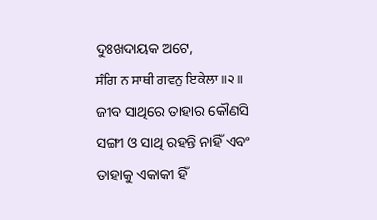ଦୁଃଖଦାୟକ ଅଟେ,
ਸੰਗਿ ਨ ਸਾਥੀ ਗਵਨੁ ਇਕੇਲਾ ॥੨॥ ଜୀବ ସାଥିରେ ତାହାର କୌଣସି ସଙ୍ଗୀ ଓ ସାଥି ରହନ୍ତି ନାହିଁ ଏବଂ ତାହାକୁ ଏକାକୀ ହିଁ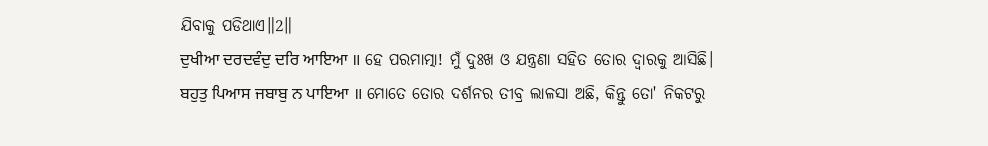ଯିବାକୁ ପଡିଥାଏ॥2॥
ਦੁਖੀਆ ਦਰਦਵੰਦੁ ਦਰਿ ਆਇਆ ॥ ହେ ପରମାତ୍ମା! ମୁଁ ଦୁଃଖ ଓ ଯନ୍ତ୍ରଣା ସହିତ ତୋର ଦ୍ଵାରକୁ ଆସିଛି।
ਬਹੁਤੁ ਪਿਆਸ ਜਬਾਬੁ ਨ ਪਾਇਆ ॥ ମୋତେ ତୋର ଦର୍ଶନର ତୀବ୍ର ଲାଳସା ଅଛି, କିନ୍ତୁ ତୋ' ନିକଟରୁ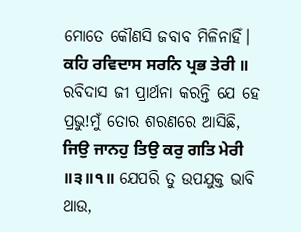ମୋତେ କୌଣସି ଜବାବ ମିଳିନାହିଁ।
ਕਹਿ ਰਵਿਦਾਸ ਸਰਨਿ ਪ੍ਰਭ ਤੇਰੀ ॥ ରବିଦାସ ଜୀ ପ୍ରାର୍ଥନା କରନ୍ତି ଯେ ହେ ପ୍ରଭୁ!ମୁଁ ତୋର ଶରଣରେ ଆସିଛି,
ਜਿਉ ਜਾਨਹੁ ਤਿਉ ਕਰੁ ਗਤਿ ਮੇਰੀ ॥੩॥੧॥ ଯେପରି ତୁ ଉପଯୁକ୍ତ ଭାବି ଥାଉ,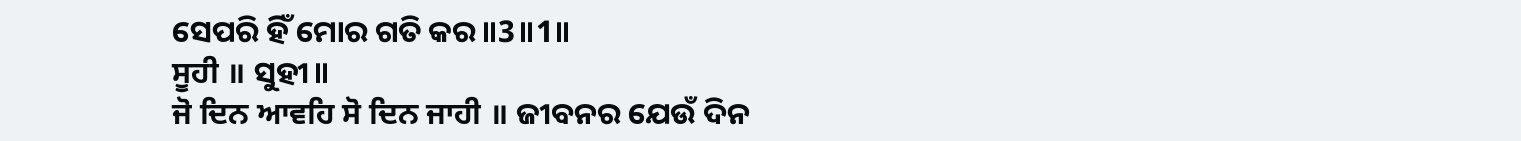ସେପରି ହିଁ ମୋର ଗତି କର॥3॥1॥
ਸੂਹੀ ॥ ସୁହୀ॥
ਜੋ ਦਿਨ ਆਵਹਿ ਸੋ ਦਿਨ ਜਾਹੀ ॥ ଜୀବନର ଯେଉଁ ଦିନ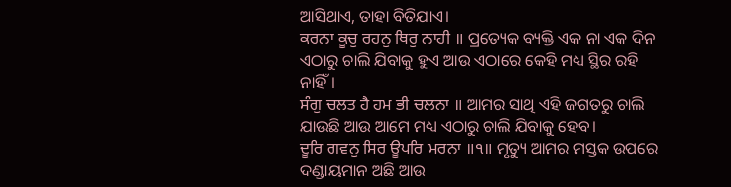ଆସିଥାଏ, ତାହା ବିତିଯାଏ।
ਕਰਨਾ ਕੂਚੁ ਰਹਨੁ ਥਿਰੁ ਨਾਹੀ ॥ ପ୍ରତ୍ୟେକ ବ୍ୟକ୍ତି ଏକ ନା ଏକ ଦିନ ଏଠାରୁ ଚାଲି ଯିବାକୁ ହୁଏ ଆଉ ଏଠାରେ କେହି ମଧ୍ୟ ସ୍ଥିର ରହି ନାହିଁ।
ਸੰਗੁ ਚਲਤ ਹੈ ਹਮ ਭੀ ਚਲਨਾ ॥ ଆମର ସାଥି ଏହି ଜଗତରୁ ଚାଲି ଯାଉଛି ଆଉ ଆମେ ମଧ୍ୟ ଏଠାରୁ ଚାଲି ଯିବାକୁ ହେବ।
ਦੂਰਿ ਗਵਨੁ ਸਿਰ ਊਪਰਿ ਮਰਨਾ ॥੧॥ ମୃତ୍ୟୁ ଆମର ମସ୍ତକ ଉପରେ ଦଣ୍ଡାୟମାନ ଅଛି ଆଉ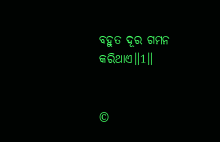ବହୁତ ଦୂର ଗମନ କରିଥାଏ॥1॥


©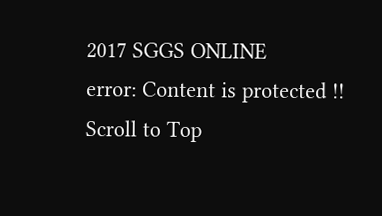2017 SGGS ONLINE
error: Content is protected !!
Scroll to Top